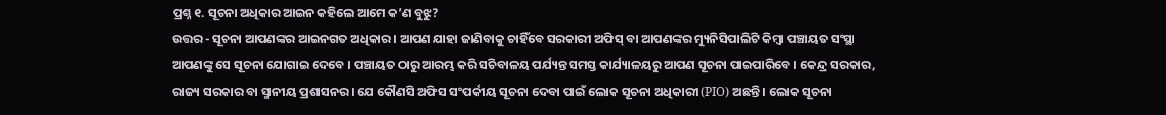ପ୍ରଶ୍ନ ୧. ସୂଚନା ଅଧିକାର ଆଇନ କହିଲେ ଆମେ କ’ଣ ବୁଝୁ?
ଉତ୍ତର - ସୂଚନା ଆପଣଙ୍କର ଆଇନଗତ ଅଧିକାର । ଆପଣ ଯାହା ଜାଣିବାକୁ ଚାହିଁବେ ସରକାରୀ ଅଫିସ୍ ବା ଆପଣଙ୍କର ମ୍ୟୁନିସିପାଲିଟି କିମ୍ବା ପଞ୍ଚାୟତ ସଂସ୍ଥା ଆପଣଙ୍କୁ ସେ ସୂଚନା ଯୋଗାଇ ଦେବେ । ପଞ୍ଚାୟତ ଠାରୁ ଆରମ୍ଭ କରି ସଚିବାଳୟ ପର୍ଯ୍ୟନ୍ତ ସମସ୍ତ କାର୍ଯ୍ୟାଳୟରୁ ଆପଣ ସୂଚନା ପାଇପାରିବେ । କେନ୍ଦ୍ର ସରକାର, ରାଜ୍ୟ ସରକାର ବା ସ୍ମାନୀୟ ପ୍ରଶାସନର। ଯେ କୌଣସି ଅଫିସ ସଂପର୍କୀୟ ସୂଚନା ଦେବା ପାଇଁ ଲୋକ ସୂଚନା ଅଧିକାରୀ (PIO) ଅଛନ୍ତି । ଲୋକ ସୂଚନା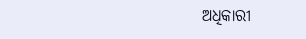ଅଧିକାରୀ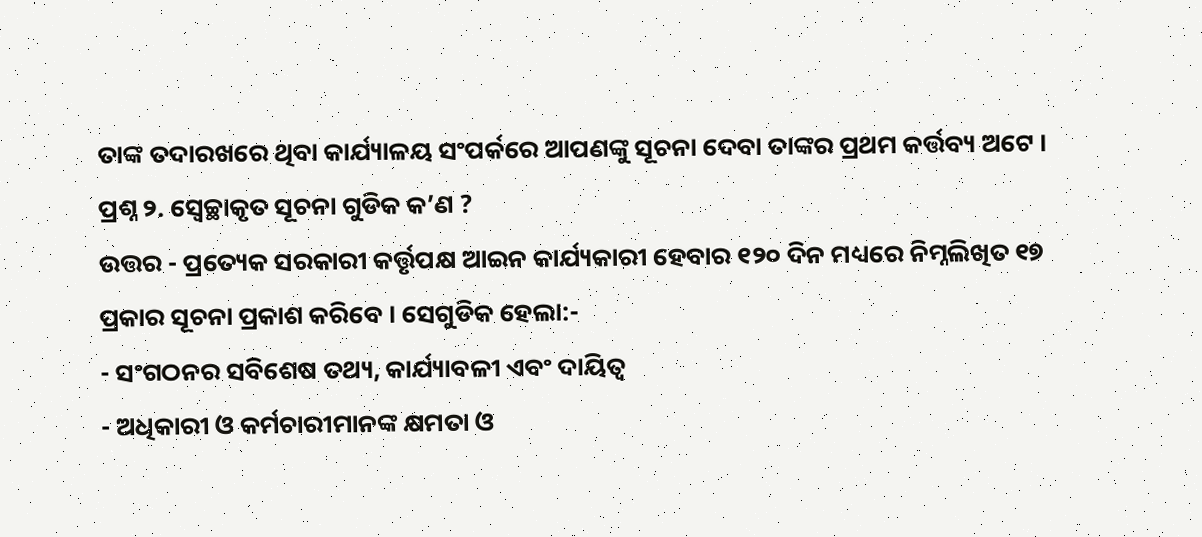ତାଙ୍କ ତଦାରଖରେ ଥିବା କାର୍ଯ୍ୟାଳୟ ସଂପର୍କରେ ଆପଣଙ୍କୁ ସୂଚନା ଦେବା ତାଙ୍କର ପ୍ରଥମ କର୍ତ୍ତବ୍ୟ ଅଟେ ।
ପ୍ରଶ୍ନ ୨. ସ୍ଵେଚ୍ଛାକୃତ ସୂଚନା ଗୁଡିକ କ’ଣ ?
ଉତ୍ତର - ପ୍ରତ୍ୟେକ ସରକାରୀ କର୍ତ୍ତୃପକ୍ଷ ଆଇନ କାର୍ଯ୍ୟକାରୀ ହେବାର ୧୨୦ ଦିନ ମଧ୍ୟରେ ନିମ୍ନଲିଖିତ ୧୭ ପ୍ରକାର ସୂଚନା ପ୍ରକାଶ କରିବେ । ସେଗୁଡିକ ହେଲା:-
- ସଂଗଠନର ସବିଶେଷ ତଥ୍ୟ, କାର୍ଯ୍ୟାବଳୀ ଏବଂ ଦାୟିତ୍ଵ
- ଅଧିକାରୀ ଓ କର୍ମଚାରୀମାନଙ୍କ କ୍ଷମତା ଓ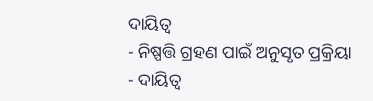ଦାୟିତ୍ଵ
- ନିଷ୍ପତ୍ତି ଗ୍ରହଣ ପାଇଁ ଅନୁସୃତ ପ୍ରକ୍ରିୟା
- ଦାୟିତ୍ଵ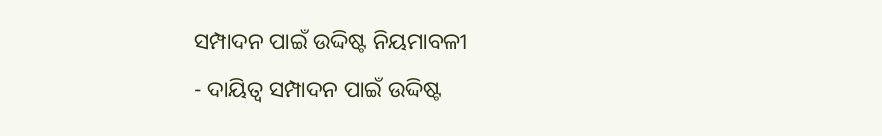ସମ୍ପାଦନ ପାଇଁ ଉଦ୍ଦିଷ୍ଟ ନିୟମାବଳୀ
- ଦାୟିତ୍ଵ ସମ୍ପାଦନ ପାଇଁ ଉଦ୍ଦିଷ୍ଟ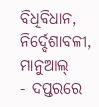ବିଧିବିଧାନ, ନିର୍ଦ୍ଦେଶାବଳୀ, ମାନୁଆଲ୍
- ଦପ୍ତରରେ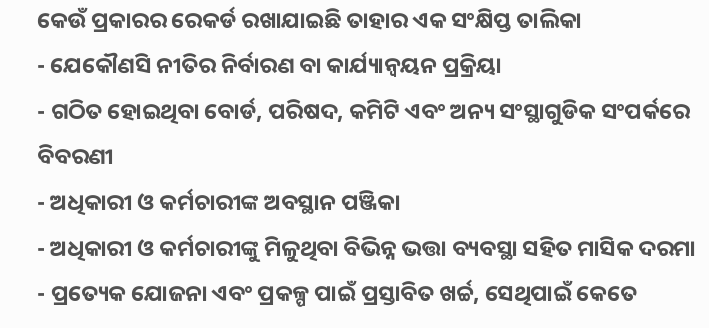କେଉଁ ପ୍ରକାରର ରେକର୍ଡ ରଖାଯାଇଛି ତାହାର ଏକ ସଂକ୍ଷିପ୍ତ ତାଲିକା
- ଯେକୌଣସି ନୀତିର ନିର୍ବାରଣ ବା କାର୍ଯ୍ୟାନ୍ଵୟନ ପ୍ରକ୍ରିୟା
- ଗଠିତ ହୋଇଥିବା ବୋର୍ଡ, ପରିଷଦ, କମିଟି ଏବଂ ଅନ୍ୟ ସଂସ୍ଥାଗୁଡିକ ସଂପର୍କରେ ବିବରଣୀ
- ଅଧିକାରୀ ଓ କର୍ମଚାରୀଙ୍କ ଅବସ୍ଥାନ ପଞ୍ଜିକା
- ଅଧିକାରୀ ଓ କର୍ମଚାରୀଙ୍କୁ ମିଳୁଥିବା ବିଭିନ୍ନ ଭତ୍ତା ବ୍ୟବସ୍ଥା ସହିତ ମାସିକ ଦରମା
- ପ୍ରତ୍ୟେକ ଯୋଜନା ଏବଂ ପ୍ରକଳ୍ପ ପାଇଁ ପ୍ରସ୍ତାବିତ ଖର୍ଚ୍ଚ, ସେଥିପାଇଁ କେତେ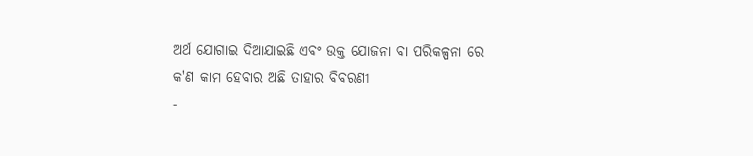ଅର୍ଥ ଯୋଗାଇ ଦିଆଯାଇଛି ଏବଂ ଉକ୍ତ ଯୋଜନା ବା ପରିକଳ୍ପନା ରେ କ'ଣ କାମ ହେବାର ଅଛି ତାହାର ବିବରଣୀ
-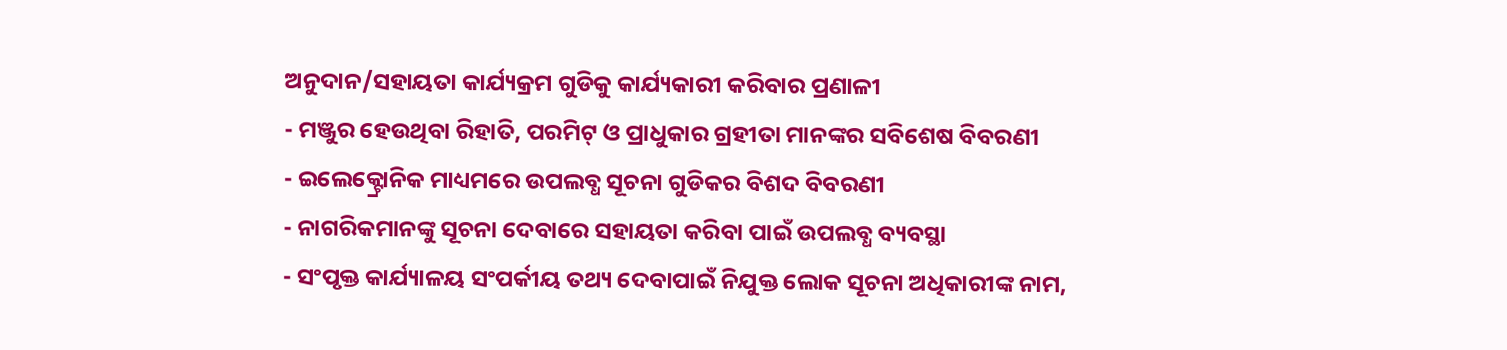ଅନୁଦାନ/ସହାୟତା କାର୍ଯ୍ୟକ୍ରମ ଗୁଡିକୁ କାର୍ଯ୍ୟକାରୀ କରିବାର ପ୍ରଣାଳୀ
- ମଞ୍ଜୁର ହେଉଥିବା ରିହାତି, ପରମିଟ୍ ଓ ପ୍ରାଧୁକାର ଗ୍ରହୀତା ମାନଙ୍କର ସବିଶେଷ ବିବରଣୀ
- ଇଲେକ୍ଟ୍ରୋନିକ ମାଧ୍ୟମରେ ଉପଲବ୍ଧ ସୂଚନା ଗୁଡିକର ବିଶଦ ବିବରଣୀ
- ନାଗରିକମାନଙ୍କୁ ସୂଚନା ଦେବାରେ ସହାୟତା କରିବା ପାଇଁ ଉପଲବ୍ଧ ବ୍ୟବସ୍ଥା
- ସଂପୃକ୍ତ କାର୍ଯ୍ୟାଳୟ ସଂପର୍କୀୟ ତଥ୍ୟ ଦେବାପାଇଁ ନିଯୁକ୍ତ ଲୋକ ସୂଚନା ଅଧିକାରୀଙ୍କ ନାମ,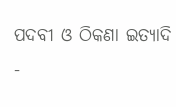ପଦବୀ ଓ ଠିକଣା ଇତ୍ୟାଦି
-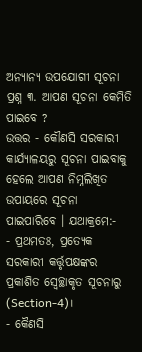ଅନ୍ୟାନ୍ୟ ଉପଯୋଗୀ ସୂଚନା
ପ୍ରଶ୍ନ ୩. ଆପଣ ସୂଚନା କେମିତି ପାଇବେ ?
ଉତ୍ତର - କୌଣସି ସରକାରୀ କାର୍ଯ୍ୟାଳୟରୁ ସୂଚନା ପାଇବାକୁ ହେଲେ ଆପଣ ନିମ୍ନଲିଖିତ ଉପାୟରେ ସୂଚନା ପାଇପାରିବେ । ଯଥାକ୍ରମେ:-
- ପ୍ରଥମତଃ, ପ୍ରତ୍ୟେକ ସରକାରୀ କର୍ତ୍ତୃପକ୍ଷଙ୍କର ପ୍ରକାଶିତ ସ୍ଵେଚ୍ଛାକୃତ ସୂଚନାରୁ (Section-4)।
- କୈଣସି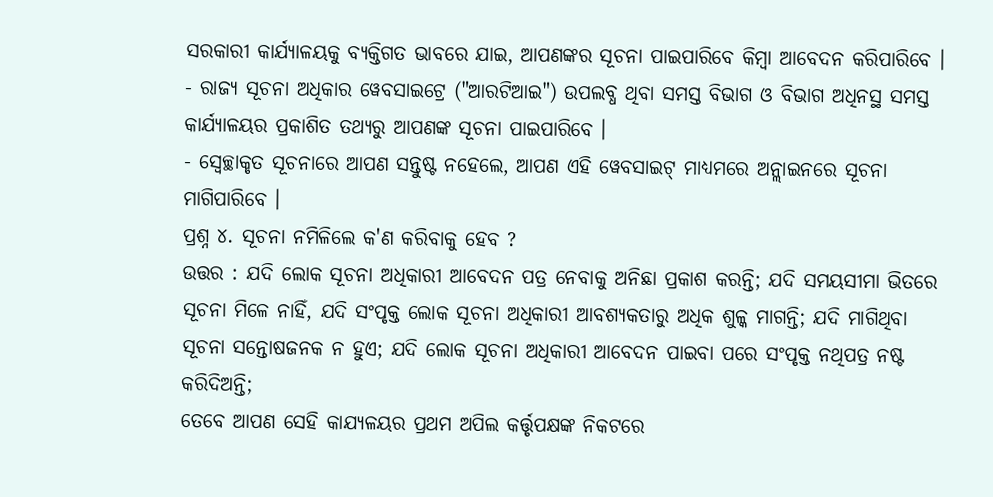ସରକାରୀ କାର୍ଯ୍ୟାଳୟକୁ ବ୍ୟକ୍ତିଗତ ଭାବରେ ଯାଇ, ଆପଣଙ୍କର ସୂଚନା ପାଇପାରିବେ କିମ୍ବା ଆବେଦନ କରିପାରିବେ ।
- ରାଜ୍ୟ ସୂଚନା ଅଧିକାର ୱେବସାଇଟ୍ରେ ("ଆରଟିଆଇ") ଉପଲବ୍ଧ ଥିବା ସମସ୍ତ ବିଭାଗ ଓ ବିଭାଗ ଅଧିନସ୍ଥ ସମସ୍ତ କାର୍ଯ୍ୟାଳୟର ପ୍ରକାଶିତ ତଥ୍ୟରୁ ଆପଣଙ୍କ ସୂଚନା ପାଇପାରିବେ ।
- ସ୍ଵେଚ୍ଛାକୃତ ସୂଚନାରେ ଆପଣ ସନ୍ତୁଷ୍ଟ ନହେଲେ, ଆପଣ ଏହି ୱେବସାଇଟ୍ ମାଧ୍ୟମରେ ଅନ୍ଲାଇନରେ ସୂଚନା ମାଗିପାରିବେ ।
ପ୍ରଶ୍ନ ୪. ସୂଚନା ନମିଳିଲେ କ'ଣ କରିବାକୁ ହେବ ?
ଉତ୍ତର : ଯଦି ଲୋକ ସୂଚନା ଅଧିକାରୀ ଆବେଦନ ପତ୍ର ନେବାକୁ ଅନିଛା ପ୍ରକାଶ କରନ୍ତି; ଯଦି ସମୟସୀମା ଭିତରେ ସୂଚନା ମିଳେ ନାହିଁ, ଯଦି ସଂପୃକ୍ତ ଲୋକ ସୂଚନା ଅଧିକାରୀ ଆବଶ୍ୟକତାରୁ ଅଧିକ ଶୁଳ୍କ ମାଗନ୍ତି; ଯଦି ମାଗିଥିବା ସୂଚନା ସନ୍ତୋଷଜନକ ନ ହୁଏ; ଯଦି ଲୋକ ସୂଚନା ଅଧିକାରୀ ଆବେଦନ ପାଇବା ପରେ ସଂପୃକ୍ତ ନଥିପତ୍ର ନଷ୍ଟ କରିଦିଅନ୍ତି;
ତେବେ ଆପଣ ସେହି କାଯ୍ୟଳୟର ପ୍ରଥମ ଅପିଲ କର୍ତ୍ତୃପକ୍ଷଙ୍କ ନିକଟରେ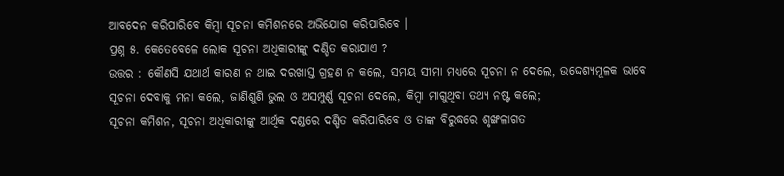ଆବଦେନ କରିପାରିବେ କିମ୍ବା ସୂଚନା କମିଶନରେ ଅଭିଯୋଗ କରିପାରିବେ ।
ପ୍ରଶ୍ନ ୫. କେତେବେଳେ ଲୋକ ସୂଚନା ଅଧିକାରୀଙ୍କୁ ଦଣ୍ଡିତ କରାଯାଏ ?
ଉତ୍ତର : କୌଣସି ଯଥାର୍ଥ କାରଣ ନ ଥାଇ ଦରଖାସ୍ତ ଗ୍ରହଣ ନ କଲେ, ସମୟ ସୀମା ମଧ୍ୟରେ ସୂଚନା ନ ଦେଲେ, ଉଦ୍ଦେଶ୍ୟମୂଳକ ଭାବେ ସୂଚନା ଦେବାକୁ ମନା କଲେ, ଜାଣିଶୁଣି ଭୁଲ ଓ ଅସମ୍ପୁର୍ଣ୍ଣ ସୂଚନା ଦେଲେ, କିମ୍ବା ମାଗୁଥିବା ତଥ୍ୟ ନଷ୍ଟ କଲେ;
ସୂଚନା କମିଶନ, ସୂଚନା ଅଧିକାରୀଙ୍କୁ ଆର୍ଥିକ ଦଣ୍ଡରେ ଦଣ୍ଡିତ କରିପାରିବେ ଓ ତାଙ୍କ ବିରୁଦ୍ଧରେ ଶୃଙ୍ଖଳାଗତ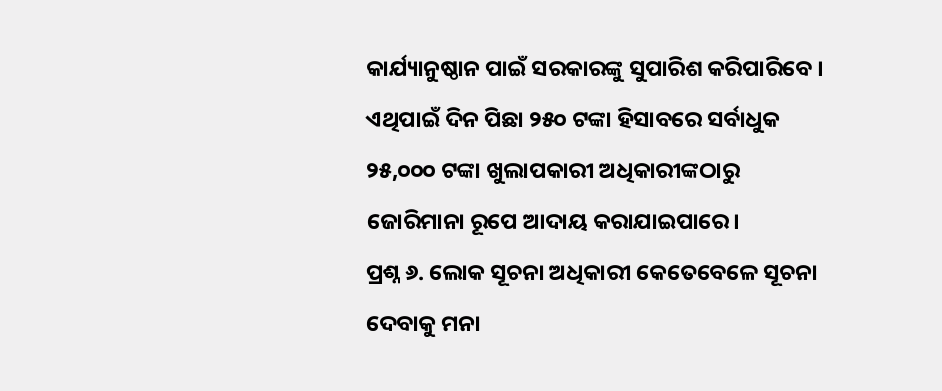କାର୍ଯ୍ୟାନୁଷ୍ଠାନ ପାଇଁ ସରକାରଙ୍କୁ ସୁପାରିଶ କରିପାରିବେ । ଏଥିପାଇଁ ଦିନ ପିଛା ୨୫୦ ଟଙ୍କା ହିସାବରେ ସର୍ବାଧୁକ ୨୫,୦୦୦ ଟଙ୍କା ଖୁଲାପକାରୀ ଅଧିକାରୀଙ୍କଠାରୁ ଜୋରିମାନା ରୂପେ ଆଦାୟ କରାଯାଇପାରେ।
ପ୍ରଶ୍ନ ୬. ଲୋକ ସୂଚନା ଅଧିକାରୀ କେତେବେଳେ ସୂଚନା ଦେବାକୁ ମନା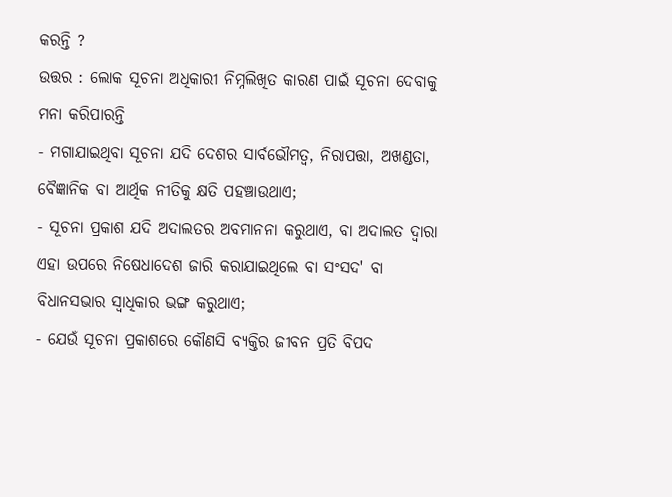କରନ୍ତି ?
ଉତ୍ତର : ଲୋକ ସୂଚନା ଅଧିକାରୀ ନିମ୍ନଲିଖିତ କାରଣ ପାଇଁ ସୂଚନା ଦେବାକୁ ମନା କରିପାରନ୍ତି
- ମଗାଯାଇଥିବା ସୂଚନା ଯଦି ଦେଶର ସାର୍ବଭୌମତ୍ୱ, ନିରାପତ୍ତା, ଅଖଣ୍ଡତା, ବୈଜ୍ଞାନିକ ବା ଆର୍ଥିକ ନୀତିକୁ କ୍ଷତି ପହଞ୍ଚାଉଥାଏ;
- ସୂଚନା ପ୍ରକାଶ ଯଦି ଅଦାଲତର ଅବମାନନା କରୁଥାଏ, ବା ଅଦାଲତ ଦ୍ଵାରା ଏହା ଉପରେ ନିଷେଧାଦେଶ ଜାରି କରାଯାଇଥିଲେ ବା ସଂସଦ' ବା ବିଧାନସଭାର ସ୍ଵାଧିକାର ଭଙ୍ଗ କରୁଥାଏ;
- ଯେଉଁ ସୂଚନା ପ୍ରକାଶରେ କୌଣସି ବ୍ୟକ୍ତିର ଜୀବନ ପ୍ରତି ବିପଦ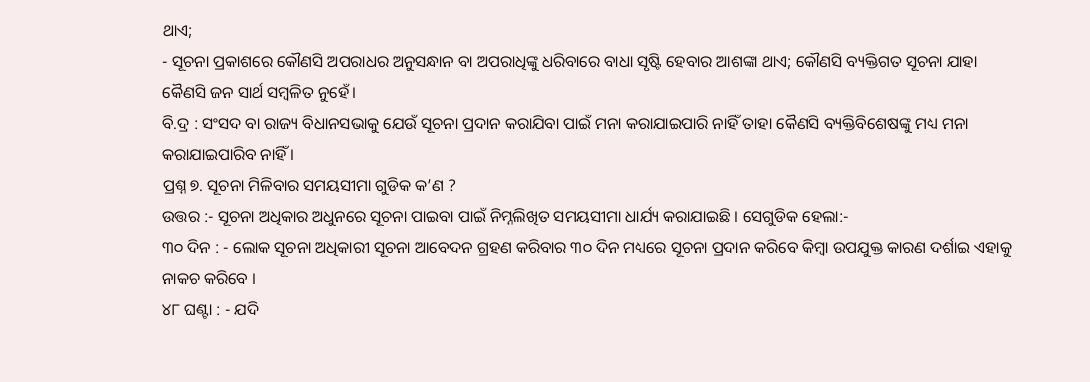ଥାଏ;
- ସୂଚନା ପ୍ରକାଶରେ କୌଣସି ଅପରାଧର ଅନୁସନ୍ଧାନ ବା ଅପରାଧିଙ୍କୁ ଧରିବାରେ ବାଧା ସୃଷ୍ଟି ହେବାର ଆଶଙ୍କା ଥାଏ; କୌଣସି ବ୍ୟକ୍ତିଗତ ସୂଚନା ଯାହା କୈଣସି ଜନ ସାର୍ଥ ସମ୍ବଳିତ ନୁହେଁ।
ବି.ଦ୍ର : ସଂସଦ ବା ରାଜ୍ୟ ବିଧାନସଭାକୁ ଯେଉଁ ସୂଚନା ପ୍ରଦାନ କରାଯିବା ପାଇଁ ମନା କରାଯାଇପାରି ନାହିଁ ତାହା କୈଣସି ବ୍ୟକ୍ତିବିଶେଷଙ୍କୁ ମଧ୍ୟ ମନା କରାଯାଇପାରିବ ନାହିଁ ।
ପ୍ରଶ୍ନ ୭. ସୂଚନା ମିଳିବାର ସମୟସୀମା ଗୁଡିକ କ’ଣ ?
ଉତ୍ତର :- ସୂଚନା ଅଧିକାର ଅଧୁନରେ ସୂଚନା ପାଇବା ପାଇଁ ନିମ୍ନଲିଖିତ ସମୟସୀମା ଧାର୍ଯ୍ୟ କରାଯାଇଛି । ସେଗୁଡିକ ହେଲା:-
୩୦ ଦିନ : - ଲୋକ ସୂଚନା ଅଧିକାରୀ ସୂଚନା ଆବେଦନ ଗ୍ରହଣ କରିବାର ୩୦ ଦିନ ମଧ୍ୟରେ ସୂଚନା ପ୍ରଦାନ କରିବେ କିମ୍ବା ଉପଯୁକ୍ତ କାରଣ ଦର୍ଶାଇ ଏହାକୁ ନାକଚ କରିବେ ।
୪୮ ଘଣ୍ଟା : - ଯଦି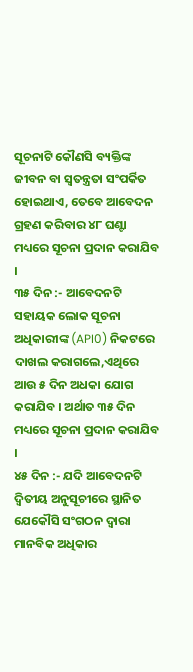ସୂଚନାଟି କୌଣସି ବ୍ୟକ୍ତିଙ୍କ ଜୀବନ ବା ସ୍ଵତନ୍ତ୍ରତା ସଂପର୍କିତ ହୋଇଥାଏ, ତେବେ ଆବେଦନ ଗ୍ରହଣ କରିବାର ୪୮ ଘଣ୍ଟା ମଧ୍ୟରେ ସୂଚନା ପ୍ରଦାନ କରାଯିବ ।
୩୫ ଦିନ :- ଆବେଦନଟି ସହାୟକ ଲୋକ ସୂଚନା ଅଧିକାରୀଙ୍କ (API0) ନିକଟରେ ଦାଖଲ କରାଗଲେ,ଏଥିରେ ଆଉ ୫ ଦିନ ଅଧକା ଯୋଗ କରାଯିବ । ଅର୍ଥାତ ୩୫ ଦିନ ମଧ୍ୟରେ ସୂଚନା ପ୍ରଦାନ କରାଯିବ ।
୪୫ ଦିନ :- ଯଦି ଆବେଦନଟି ଦ୍ଵିତୀୟ ଅନୁସୂଚୀରେ ସ୍ଥାନିତ ଯେକୌସି ସଂଗଠନ ଦ୍ଵାରା ମାନବିକ ଅଧିକାର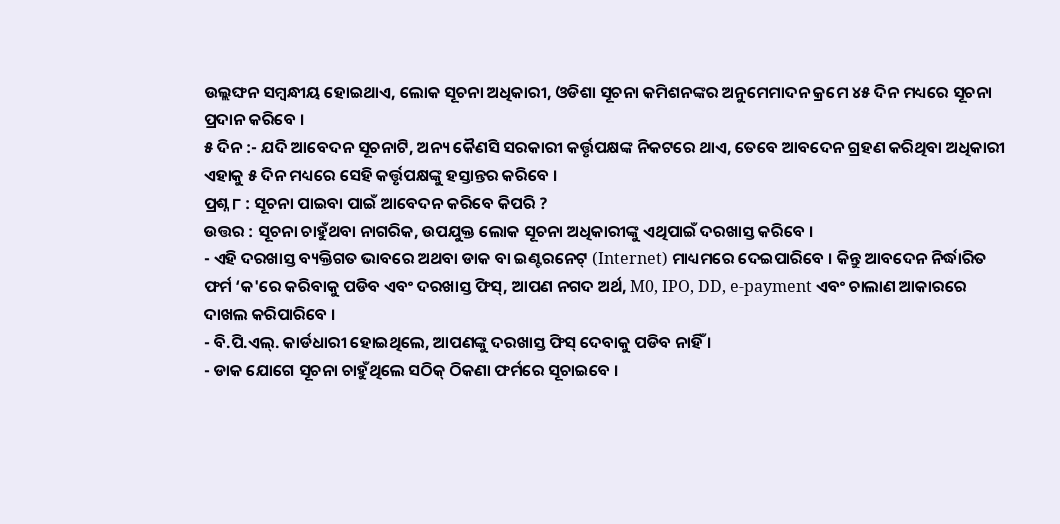ଉଲ୍ଲଙ୍ଘନ ସମ୍ବନ୍ଧୀୟ ହୋଇଥାଏ, ଲୋକ ସୂଚନା ଅଧିକାରୀ, ଓଡିଶା ସୂଚନା କମିଶନଙ୍କର ଅନୁମେମାଦନ କ୍ରମେ ୪୫ ଦିନ ମଧ୍ୟରେ ସୂଚନା ପ୍ରଦାନ କରିବେ ।
୫ ଦିନ :- ଯଦି ଆବେଦନ ସୂଚନାଟି, ଅନ୍ୟ କୈଣସି ସରକାରୀ କର୍ତ୍ତୃପକ୍ଷଙ୍କ ନିକଟରେ ଥାଏ, ତେବେ ଆବଦେନ ଗ୍ରହଣ କରିଥିବା ଅଧିକାରୀ ଏହାକୁ ୫ ଦିନ ମଧ୍ୟରେ ସେହି କର୍ତ୍ତୃପକ୍ଷଙ୍କୁ ହସ୍ତାନ୍ତର କରିବେ ।
ପ୍ରଶ୍ନ ୮ : ସୂଚନା ପାଇବା ପାଇଁ ଆବେଦନ କରିବେ କିପରି ?
ଉତ୍ତର : ସୂଚନା ଚାହୁଁଥବା ନାଗରିକ, ଉପଯୁକ୍ତ ଲୋକ ସୂଚନା ଅଧିକାରୀଙ୍କୁ ଏଥିପାଇଁ ଦରଖାସ୍ତ କରିବେ ।
- ଏହି ଦରଖାସ୍ତ ବ୍ୟକ୍ତିଗତ ଭାବରେ ଅଥବା ଡାକ ବା ଇଣ୍ଟରନେଟ୍ (Internet) ମାଧ୍ୟମରେ ଦେଇପାରିବେ । କିନ୍ତୁ ଆବଦେନ ନିର୍ଦ୍ଧାରିତ ଫର୍ମ ‘କ'ରେ କରିବାକୁ ପଡିବ ଏବଂ ଦରଖାସ୍ତ ଫିସ୍, ଆପଣ ନଗଦ ଅର୍ଥ, M0, IPO, DD, e-payment ଏବଂ ଚାଲାଣ ଆକାରରେ ଦାଖଲ କରିପାରିବେ ।
- ବି.ପି.ଏଲ୍. କାର୍ଡଧାରୀ ହୋଇଥିଲେ, ଆପଣଙ୍କୁ ଦରଖାସ୍ତ ଫିସ୍ ଦେବାକୁ ପଡିବ ନାହିଁ ।
- ଡାକ ଯୋଗେ ସୂଚନା ଚାହୁଁଥିଲେ ସଠିକ୍ ଠିକଣା ଫର୍ମରେ ସୂଚାଇବେ ।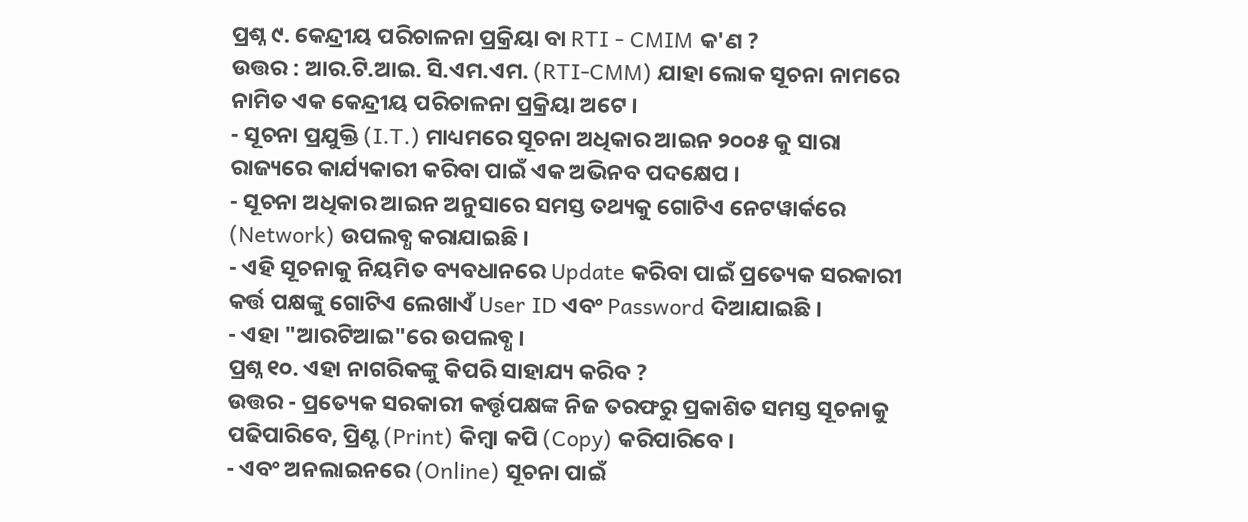ପ୍ରଶ୍ନ ୯. କେନ୍ଦ୍ରୀୟ ପରିଚାଳନା ପ୍ରକ୍ରିୟା ବା RTI - CMIM କ'ଣ ?
ଉତ୍ତର : ଆର.ଟି.ଆଇ. ସି.ଏମ.ଏମ. (RTI-CMM) ଯାହା ଲୋକ ସୂଚନା ନାମରେ ନାମିତ ଏକ କେନ୍ଦ୍ରୀୟ ପରିଚାଳନା ପ୍ରକ୍ରିୟା ଅଟେ ।
- ସୂଚନା ପ୍ରଯୁକ୍ତି (I.T.) ମାଧ୍ୟମରେ ସୂଚନା ଅଧିକାର ଆଇନ ୨୦୦୫ କୁ ସାରା ରାଜ୍ୟରେ କାର୍ଯ୍ୟକାରୀ କରିବା ପାଇଁ ଏକ ଅଭିନବ ପଦକ୍ଷେପ ।
- ସୂଚନା ଅଧିକାର ଆଇନ ଅନୁସାରେ ସମସ୍ତ ତଥ୍ୟକୁ ଗୋଟିଏ ନେଟୱାର୍କରେ (Network) ଉପଲବ୍ଧ କରାଯାଇଛି ।
- ଏହି ସୂଚନାକୁ ନିୟମିତ ବ୍ୟବଧାନରେ Update କରିବା ପାଇଁ ପ୍ରତ୍ୟେକ ସରକାରୀ କର୍ତ୍ତ ପକ୍ଷଙ୍କୁ ଗୋଟିଏ ଲେଖାଏଁ User ID ଏବଂ Password ଦିଆଯାଇଛି ।
- ଏହା "ଆରଟିଆଇ"ରେ ଉପଲବ୍ଧ ।
ପ୍ରଶ୍ନ ୧୦. ଏହା ନାଗରିକଙ୍କୁ କିପରି ସାହାଯ୍ୟ କରିବ ?
ଉତ୍ତର - ପ୍ରତ୍ୟେକ ସରକାରୀ କର୍ତ୍ତୃପକ୍ଷଙ୍କ ନିଜ ତରଫରୁ ପ୍ରକାଶିତ ସମସ୍ତ ସୂଚନାକୁ ପଢିପାରିବେ, ପ୍ରିଣ୍ଟ (Print) କିମ୍ବା କପି (Copy) କରିପାରିବେ ।
- ଏବଂ ଅନଲାଇନରେ (Online) ସୂଚନା ପାଇଁ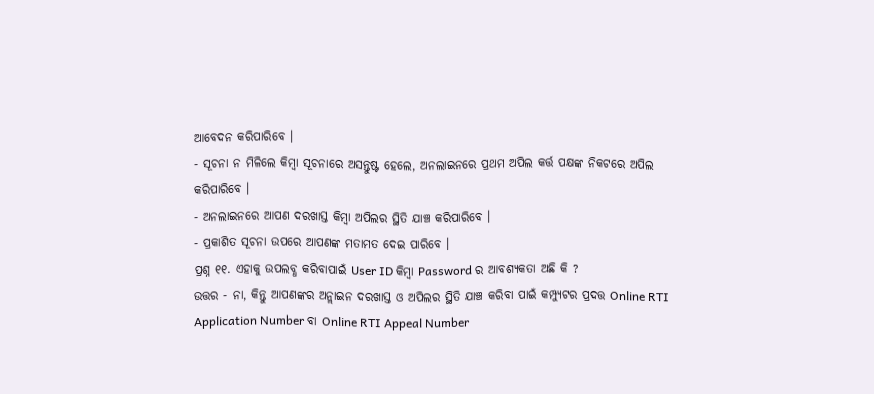ଆବେଦନ କରିପାରିବେ ।
- ସୂଚନା ନ ମିଳିଲେ କିମ୍ବା ସୂଚନାରେ ଅସନ୍ତୁଷ୍ଟ ହେଲେ, ଅନଲାଇନରେ ପ୍ରଥମ ଅପିଲ କର୍ତ୍ତ ପକ୍ଷଙ୍କ ନିକଟରେ ଅପିଲ କରିପାରିବେ ।
- ଅନଲାଇନରେ ଆପଣ ଦରଖାସ୍ତ କିମ୍ବା ଅପିଲର ସ୍ଥିତି ଯାଞ୍ଚ କରିପାରିବେ ।
- ପ୍ରକାଶିତ ସୂଚନା ଉପରେ ଆପଣଙ୍କ ମତାମତ ଦେଇ ପାରିବେ ।
ପ୍ରଶ୍ନ ୧୧. ଏହାକୁ ଉପଲବ୍ଧ କରିବାପାଇଁ User ID କିମ୍ବା Password ର ଆବଶ୍ୟକତା ଅଛି କି ?
ଉତ୍ତର - ନା, କିନ୍ତୁ ଆପଣଙ୍କର ଅନ୍ଲାଇନ ଦରଖାସ୍ତ ଓ ଅପିଲର ସ୍ଥିତି ଯାଞ୍ଚ କରିବା ପାଇଁ କମ୍ପ୍ୟୁଟର ପ୍ରଦତ୍ତ Online RTI Application Number ବା Online RTI Appeal Number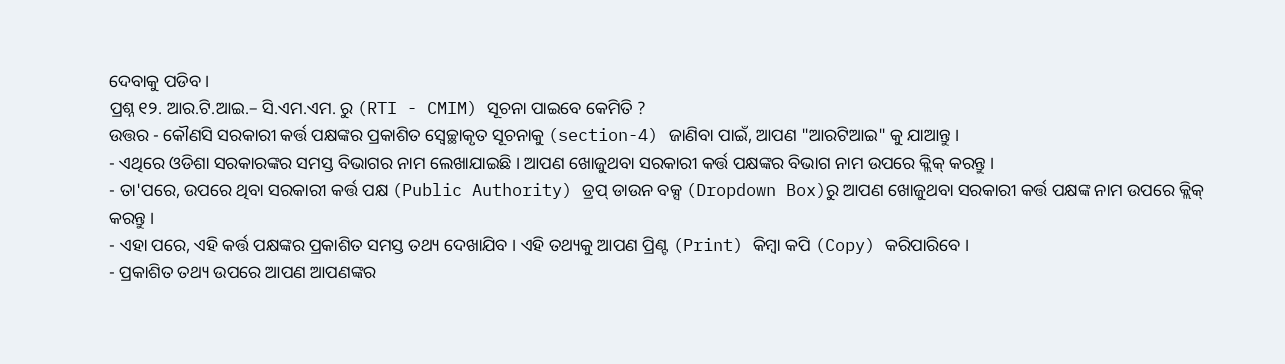ଦେବାକୁ ପଡିବ ।
ପ୍ରଶ୍ନ ୧୨. ଆର.ଟି.ଆଇ.– ସି.ଏମ.ଏମ. ରୁ (RTI - CMIM) ସୂଚନା ପାଇବେ କେମିତି ?
ଉତ୍ତର - କୌଣସି ସରକାରୀ କର୍ତ୍ତ ପକ୍ଷଙ୍କର ପ୍ରକାଶିତ ସ୍ଵେଚ୍ଛାକୃତ ସୂଚନାକୁ (section-4) ଜାଣିବା ପାଇଁ, ଆପଣ "ଆରଟିଆଇ" କୁ ଯାଆନ୍ତୁ ।
- ଏଥିରେ ଓଡିଶା ସରକାରଙ୍କର ସମସ୍ତ ବିଭାଗର ନାମ ଲେଖାଯାଇଛି । ଆପଣ ଖୋଜୁଥବା ସରକାରୀ କର୍ତ୍ତ ପକ୍ଷଙ୍କର ବିଭାଗ ନାମ ଉପରେ କ୍ଲିକ୍ କରନ୍ତୁ ।
- ତା'ପରେ, ଉପରେ ଥିବା ସରକାରୀ କର୍ତ୍ତ ପକ୍ଷ (Public Authority) ଡ୍ରପ୍ ଡାଉନ ବକ୍ସ (Dropdown Box)ରୁ ଆପଣ ଖୋଜୁଥବା ସରକାରୀ କର୍ତ୍ତ ପକ୍ଷଙ୍କ ନାମ ଉପରେ କ୍ଲିକ୍ କରନ୍ତୁ ।
- ଏହା ପରେ, ଏହି କର୍ତ୍ତ ପକ୍ଷଙ୍କର ପ୍ରକାଶିତ ସମସ୍ତ ତଥ୍ୟ ଦେଖାଯିବ । ଏହି ତଥ୍ୟକୁ ଆପଣ ପ୍ରିଣ୍ଟ (Print) କିମ୍ବା କପି (Copy) କରିପାରିବେ ।
- ପ୍ରକାଶିତ ତଥ୍ୟ ଉପରେ ଆପଣ ଆପଣଙ୍କର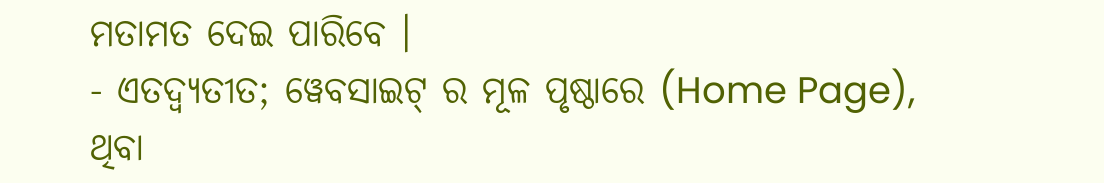ମତାମତ ଦେଇ ପାରିବେ ।
- ଏତଦ୍ବ୍ୟତୀତ; ୱେବସାଇଟ୍ ର ମୂଳ ପୃଷ୍ଠାରେ (Home Page), ଥିବା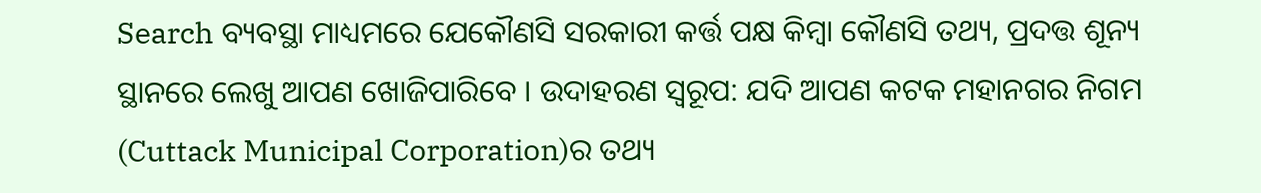Search ବ୍ୟବସ୍ଥା ମାଧ୍ୟମରେ ଯେକୌଣସି ସରକାରୀ କର୍ତ୍ତ ପକ୍ଷ କିମ୍ବା କୌଣସି ତଥ୍ୟ, ପ୍ରଦତ୍ତ ଶୂନ୍ୟ ସ୍ଥାନରେ ଲେଖୁ ଆପଣ ଖୋଜିପାରିବେ । ଉଦାହରଣ ସ୍ୱରୂପ: ଯଦି ଆପଣ କଟକ ମହାନଗର ନିଗମ (Cuttack Municipal Corporation)ର ତଥ୍ୟ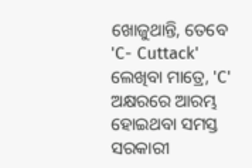ଖୋଜୁଥାନ୍ତି, ତେବେ 'C- Cuttack' ଲେଖିବା ମାତ୍ରେ, 'C' ଅକ୍ଷରରେ ଆରମ୍ଭ ହୋଇଥବା ସମସ୍ତ ସରକାରୀ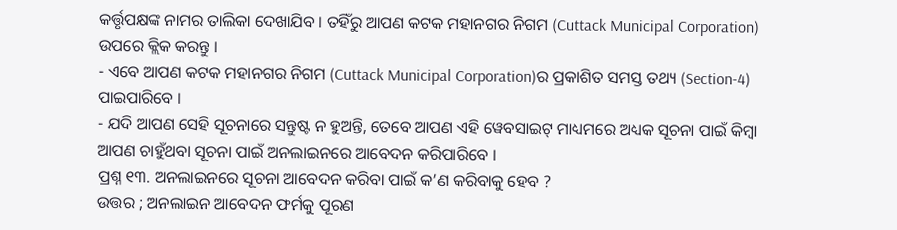କର୍ତ୍ତୃପକ୍ଷଙ୍କ ନାମର ତାଲିକା ଦେଖାଯିବ । ତହିଁରୁ ଆପଣ କଟକ ମହାନଗର ନିଗମ (Cuttack Municipal Corporation) ଉପରେ କ୍ଲିକ କରନ୍ତୁ ।
- ଏବେ ଆପଣ କଟକ ମହାନଗର ନିଗମ (Cuttack Municipal Corporation)ର ପ୍ରକାଶିତ ସମସ୍ତ ତଥ୍ୟ (Section-4) ପାଇପାରିବେ ।
- ଯଦି ଆପଣ ସେହି ସୂଚନାରେ ସନ୍ତୁଷ୍ଟ ନ ହୁଅନ୍ତି, ତେବେ ଆପଣ ଏହି ୱେବସାଇଟ୍ ମାଧ୍ୟମରେ ଅଧ୍ୟକ ସୂଚନା ପାଇଁ କିମ୍ବା ଆପଣ ଚାହୁଁଥବା ସୂଚନା ପାଇଁ ଅନଲାଇନରେ ଆବେଦନ କରିପାରିବେ ।
ପ୍ରଶ୍ନ ୧୩. ଅନଲାଇନରେ ସୂଚନା ଆବେଦନ କରିବା ପାଇଁ କ’ଣ କରିବାକୁ ହେବ ?
ଉତ୍ତର ; ଅନଲାଇନ ଆବେଦନ ଫର୍ମକୁ ପୂରଣ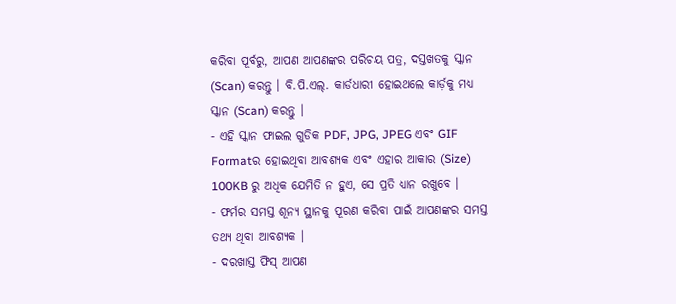କରିବା ପୂର୍ବରୁ, ଆପଣ ଆପଣଙ୍କର ପରିଚୟ ପତ୍ର, ଦସ୍ତଖତକୁ ସ୍କାନ (Scan) କରନ୍ତୁ । ବି.ପି.ଏଲ୍. କାର୍ଡଧାରୀ ହୋଇଥଲେ କାର୍ଡ଼କୁ ମଧ୍ୟ ସ୍କାନ (Scan) କରନ୍ତୁ ।
- ଏହି ସ୍କାନ ଫାଇଲ ଗୁଡିକ PDF, JPG, JPEG ଏବଂ GIF Formatର ହୋଇଥିବା ଆବଶ୍ୟକ ଏବଂ ଏହାର ଆକାର (Size) 100KB ରୁ ଅଧିକ ଯେମିତି ନ ହୁଏ, ସେ ପ୍ରତି ଧ୍ୟାନ ରଖୁବେ ।
- ଫର୍ମର ସମସ୍ତ ଶୂନ୍ୟ ସ୍ଥାନକୁ ପୂରଣ କରିବା ପାଇଁ ଆପଣଙ୍କର ସମସ୍ତ ତଥ୍ୟ ଥିବା ଆବଶ୍ୟକ ।
- ଦରଖାସ୍ତ ଫିସ୍ ଆପଣ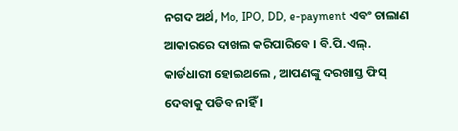ନଗଦ ଅର୍ଥ, Mo, IPO, DD, e-payment ଏବଂ ଚାଲାଣ ଆକାରରେ ଦାଖଲ କରିପାରିବେ । ବି.ପି.ଏଲ୍. କାର୍ଡଧାରୀ ହୋଇଥଲେ , ଆପଣଙ୍କୁ ଦରଖାସ୍ତ ଫିସ୍ ଦେବାକୁ ପଡିବ ନାହିଁ ।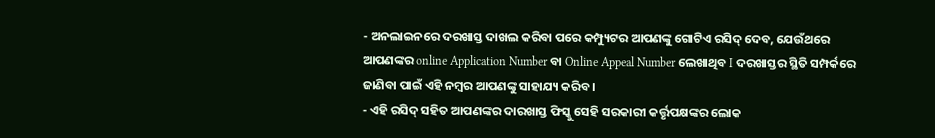- ଅନଲାଇନରେ ଦରଖାସ୍ତ ଦାଖଲ କରିବା ପରେ କମ୍ପ୍ୟୁଟର ଆପଣଙ୍କୁ ଗୋଟିଏ ରସିଦ୍ ଦେବ, ଯେଉଁଥରେ ଆପଣଙ୍କର online Application Number ବା Online Appeal Number ଲେଖାଥିବ I ଦରଖାସ୍ତର ସ୍ଥିତି ସମ୍ପର୍କରେ ଜାଣିବା ପାଇଁ ଏହି ନମ୍ବର ଆପଣଙ୍କୁ ସାହାଯ୍ୟ କରିବ ।
- ଏହି ରସିଦ୍ ସହିତ ଆପଣଙ୍କର ଦାରଖାସ୍ତ ଫିସ୍କୁ ସେହି ସରକାରୀ କର୍ତ୍ତୃପକ୍ଷଙ୍କର ଲୋକ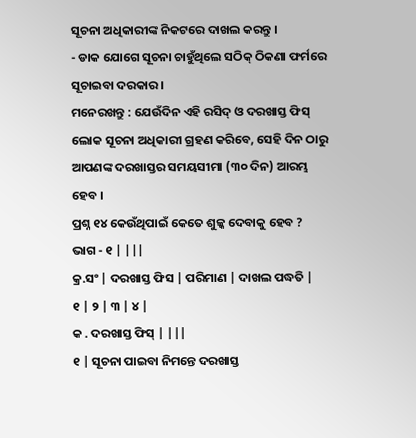ସୂଚନା ଅଧିକାରୀଙ୍କ ନିକଟରେ ଦାଖଲ କରନ୍ତୁ ।
- ଡାକ ଯୋଗେ ସୂଚନା ଚାହୁଁଥିଲେ ସଠିକ୍ ଠିକଣା ଫର୍ମରେ ସୂଚାଇବା ଦରକାର ।
ମନେରଖନ୍ତୁ : ଯେଉଁଦିନ ଏହି ରସିଦ୍ ଓ ଦରଖାସ୍ତ ଫିସ୍ ଲୋକ ସୂଚନା ଅଧିକାରୀ ଗ୍ରହଣ କରିବେ, ସେହି ଦିନ ଠାରୁ ଆପଣଙ୍କ ଦରଖାସ୍ତର ସମୟସୀମା (୩୦ ଦିନ) ଆରମ୍ଭ ହେବ ।
ପ୍ରଶ୍ନ ୧୪ କେଉଁଥିପାଇଁ କେତେ ଶୁଳ୍କ ଦେବାକୁ ହେବ ?
ଭାଗ - ୧ | |||
କ୍ର.ସଂ | ଦରଖାସ୍ତ ଫିସ | ପରିମାଣ | ଦାଖଲ ପଦ୍ଧତି |
୧ | ୨ | ୩ | ୪ |
କ . ଦରଖାସ୍ତ ଫିସ୍ | |||
୧ | ସୂଚନା ପାଇବା ନିମନ୍ତେ ଦରଖାସ୍ତ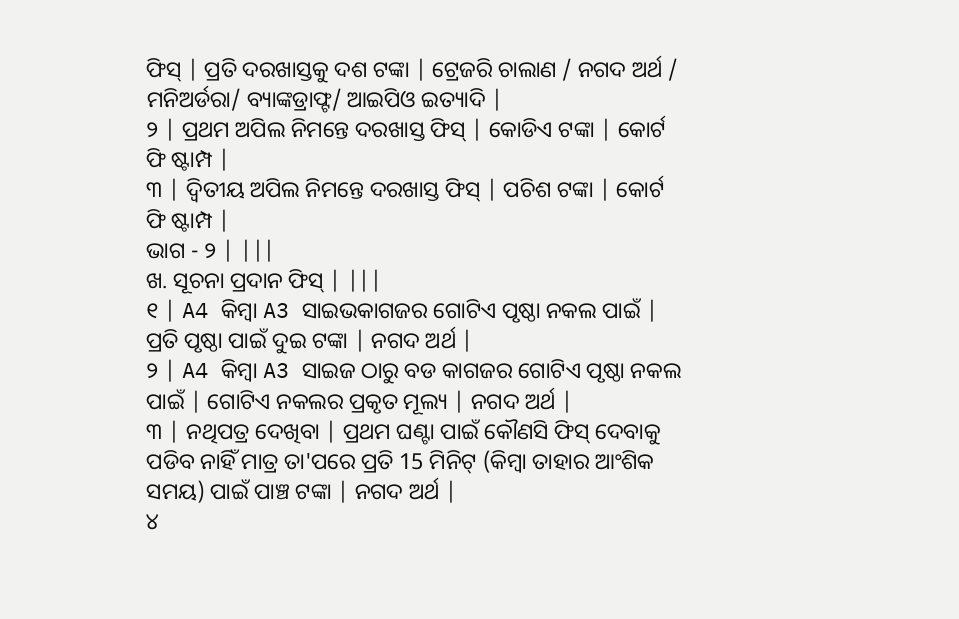ଫିସ୍ | ପ୍ରତି ଦରଖାସ୍ତକୁ ଦଶ ଟଙ୍କା | ଟ୍ରେଜରି ଚାଲାଣ / ନଗଦ ଅର୍ଥ / ମନିଅର୍ଡରା/ ବ୍ୟାଙ୍କଡ୍ରାଫ୍ଟ/ ଆଇପିଓ ଇତ୍ୟାଦି |
୨ | ପ୍ରଥମ ଅପିଲ ନିମନ୍ତେ ଦରଖାସ୍ତ ଫିସ୍ | କୋଡିଏ ଟଙ୍କା | କୋର୍ଟ ଫି ଷ୍ଟାମ୍ପ |
୩ | ଦ୍ଵିତୀୟ ଅପିଲ ନିମନ୍ତେ ଦରଖାସ୍ତ ଫିସ୍ | ପଚିଶ ଟଙ୍କା | କୋର୍ଟ ଫି ଷ୍ଟାମ୍ପ |
ଭାଗ - ୨ | |||
ଖ. ସୂଚନା ପ୍ରଦାନ ଫିସ୍ | |||
୧ | A4 କିମ୍ବା A3 ସାଇଭକାଗଜର ଗୋଟିଏ ପୃଷ୍ଠା ନକଲ ପାଇଁ | ପ୍ରତି ପୃଷ୍ଠା ପାଇଁ ଦୁଇ ଟଙ୍କା | ନଗଦ ଅର୍ଥ |
୨ | A4 କିମ୍ବା A3 ସାଇଜ ଠାରୁ ବଡ କାଗଜର ଗୋଟିଏ ପୃଷ୍ଠା ନକଲ ପାଇଁ | ଗୋଟିଏ ନକଲର ପ୍ରକୃତ ମୂଲ୍ୟ | ନଗଦ ଅର୍ଥ |
୩ | ନଥିପତ୍ର ଦେଖିବା | ପ୍ରଥମ ଘଣ୍ଟା ପାଇଁ କୌଣସି ଫିସ୍ ଦେବାକୁ ପଡିବ ନାହିଁ ମାତ୍ର ତା'ପରେ ପ୍ରତି 15 ମିନିଟ୍ (କିମ୍ବା ତାହାର ଆଂଶିକ ସମୟ) ପାଇଁ ପାଞ୍ଚ ଟଙ୍କା | ନଗଦ ଅର୍ଥ |
୪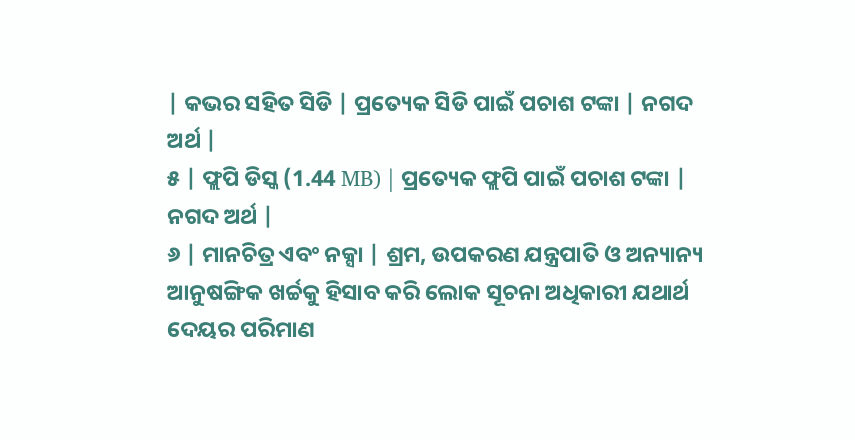| କଭର ସହିତ ସିଡି | ପ୍ରତ୍ୟେକ ସିଡି ପାଇଁ ପଚାଶ ଟଙ୍କା | ନଗଦ ଅର୍ଥ |
୫ | ଫ୍ଲପି ଡିସ୍କ (1.44 MB) | ପ୍ରତ୍ୟେକ ଫ୍ଲପି ପାଇଁ ପଚାଶ ଟଙ୍କା | ନଗଦ ଅର୍ଥ |
୬ | ମାନଚିତ୍ର ଏବଂ ନକ୍ସା | ଶ୍ରମ, ଉପକରଣ ଯନ୍ତ୍ରପାତି ଓ ଅନ୍ୟାନ୍ୟ ଆନୁଷଙ୍ଗିକ ଖର୍ଚ୍ଚକୁ ହିସାବ କରି ଲୋକ ସୂଚନା ଅଧିକାରୀ ଯଥାର୍ଥ ଦେୟର ପରିମାଣ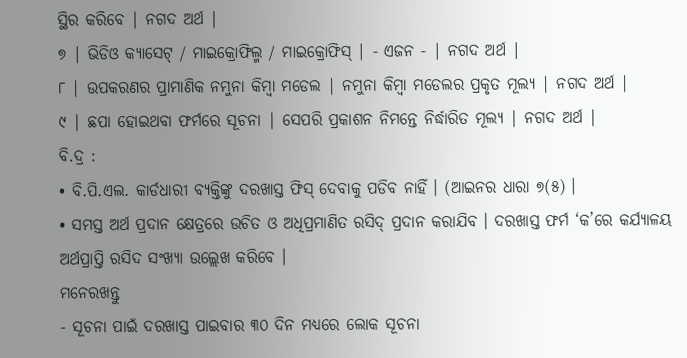ସ୍ଥିର କରିବେ | ନଗଦ ଅର୍ଥ |
୭ | ଭିଡିଓ କ୍ୟାସେଟ୍ / ମାଇକ୍ରୋଫିଲ୍ମ / ମାଇକ୍ରୋଫିସ୍ | - ଏଜନ - | ନଗଦ ଅର୍ଥ |
୮ | ଉପକରଣର ପ୍ରାମାଣିକ ନମୁନା କିମ୍ବା ମଡେଲ | ନମୁନା କିମ୍ବା ମଡେଲର ପ୍ରକୃତ ମୂଲ୍ୟ | ନଗଦ ଅର୍ଥ |
୯ | ଛପା ହୋଇଥବା ଫର୍ମରେ ସୂଚନା | ସେପରି ପ୍ରକାଶନ ନିମନ୍ତେ ନିର୍ଦ୍ଧାରିତ ମୂଲ୍ୟ | ନଗଦ ଅର୍ଥ |
ବି.ଦ୍ର :
• ବି.ପି.ଏଲ. କାର୍ଡଧାରୀ ବ୍ୟକ୍ତିଙ୍କୁ ଦରଖାସ୍ତ ଫିସ୍ ଦେବାକୁ ପଡିବ ନାହିଁ । (ଆଇନର ଧାରା ୭(୫) ।
• ସମସ୍ତ ଅର୍ଥ ପ୍ରଦାନ କ୍ଷେତ୍ରରେ ଉଚିତ ଓ ଅଧିପ୍ରମାଣିତ ରସିଦ୍ ପ୍ରଦାନ କରାଯିବ । ଦରଖାସ୍ତ ଫର୍ମ ‘କ’ରେ କର୍ଯ୍ୟାଳୟ ଅର୍ଥପ୍ରାପ୍ତି ରସିଦ ସଂଖ୍ୟା ଉଲ୍ଲେଖ କରିବେ ।
ମନେରଖନ୍ତୁ
- ସୂଚନା ପାଇଁ ଦରଖାସ୍ତ ପାଇବାର ୩୦ ଦିନ ମଧ୍ୟରେ ଲୋକ ସୂଚନା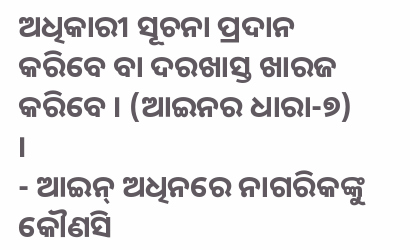ଅଧିକାରୀ ସୂଚନା ପ୍ରଦାନ କରିବେ ବା ଦରଖାସ୍ତ ଖାରଜ କରିବେ । (ଆଇନର ଧାରା-୭) ।
- ଆଇନ୍ ଅଧିନରେ ନାଗରିକଙ୍କୁ କୌଣସି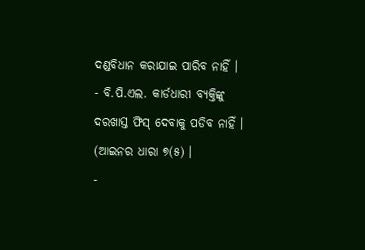ଦଣ୍ଡବିଧାନ କରାଯାଇ ପାରିବ ନାହିଁ ।
- ବି.ପି.ଏଲ. କାର୍ଡଧାରୀ ବ୍ୟକ୍ତିଙ୍କୁ ଦରଖାସ୍ତ ଫିସ୍ ଦେବାକୁ ପଡିବ ନାହିଁ । (ଆଇନର ଧାରା ୭(୫) ।
-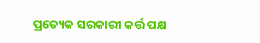ପ୍ରତ୍ୟେକ ସରକାରୀ କର୍ତ୍ତ ପକ୍ଷ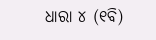ଧାରା ୪ (୧ବି)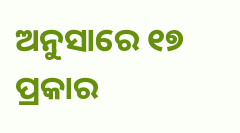ଅନୁସାରେ ୧୭ ପ୍ରକାର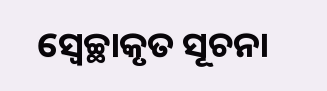ସ୍ଵେଚ୍ଛାକୃତ ସୂଚନା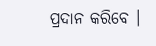ପ୍ରଦାନ କରିବେ ।